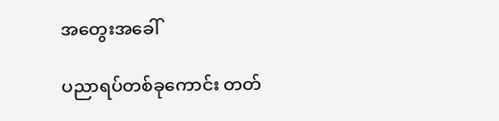အတွေးအခေါ်

ပညာရပ်တစ်ခုကောင်း တတ်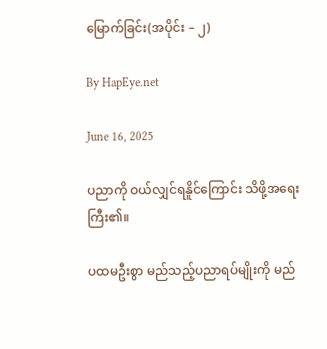မြောက်ခြင်း(အပိုင်း – ၂)

By HapEye.net

June 16, 2025

ပညာကို ဝယ်လျှင်ရနိူင်ကြောင်း သိဖို့အရေးကြီး၏။

ပထမဦးစွာ မည်သည့်ပညာရပ်မျိုးကို မည်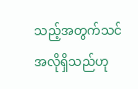သည့်အတွက်သင်အလိုရှိသည်ဟု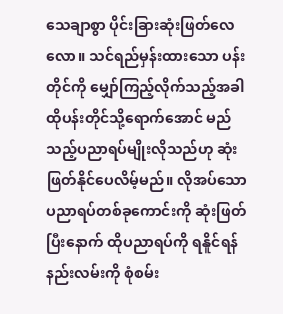သေချာစွာ ပိုင်းခြားဆုံးဖြတ်လေလော။ သင်ရည်မှန်းထားသော ပန်းတိုင်ကို မျှော်ကြည့်လိုက်သည့်အခါ ထိုပန်းတိုင်သို့ရောက်အောင် မည်သည့်ပညာရပ်မျိုးလိုသည်ဟု ဆုံးဖြတ်နိုင်ပေလိမ့်မည်။ လိုအပ်သော ပညာရပ်တစ်ခုကောင်းကို ဆုံးဖြတ်ပြီးနောက် ထိုပညာရပ်ကို ရနိူင်ရန် နည်းလမ်းကို စုံစမ်း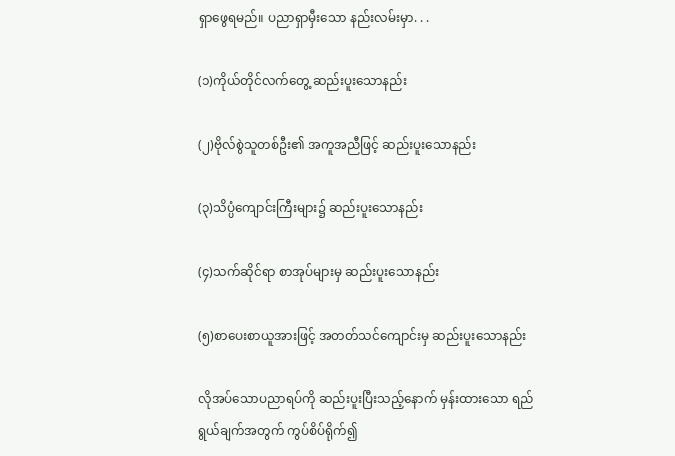ရှာဖွေရမည်။ ပညာရှာမှီးသော နည်းလမ်းမှာ. . .

(၁)ကိုယ်တိုင်လက်တွေ့ ဆည်းပူးသောနည်း

(၂)ဗိုလ်စွဲသူတစ်ဦး၏ အကူအညီဖြင့် ဆည်းပူးသောနည်း

(၃)သိပ္ပံကျောင်းကြီးများ၌ ဆည်းပူးသောနည်း

(၄)သက်ဆိုင်ရာ စာအုပ်များမှ ဆည်းပူးသောနည်း

(၅)စာပေးစာယူအားဖြင့် အတတ်သင်ကျောင်းမှ ဆည်းပူးသောနည်း

လိုအပ်သောပညာရပ်ကို ဆည်းပူးပြီးသည့်နောက် မှန်းထားသော ရည်ရွယ်ချက်အတွက် ကွပ်စိပ်ရိုက်၍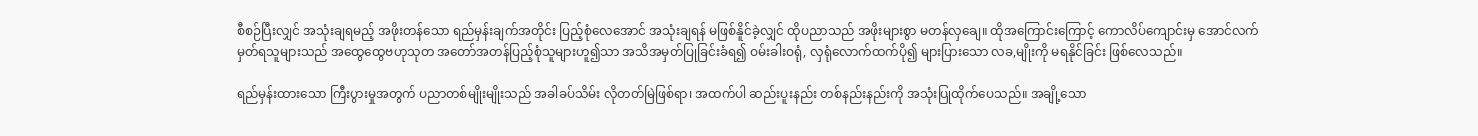စီစဉ်ပြီးလျှင် အသုံးချရမည့် အဖိုးတန်သော ရည်မှန်းချက်အတိုင်း ပြည့်စုံလေအောင် အသုံးချရန် မဖြစ်နိူင်ခဲ့လျှင် ထိုပညာသည် အဖိုးများစွာ မတန်လှချေ။ ထိုအကြောင်းကြောင့် ကောလိပ်ကျောင်းမှ အောင်လက်မှတ်ရသူများသည် အထွေထွေဗဟုသုတ အတော်အတန်ပြည့်စုံသူများဟူ၍သာ အသိအမှတ်ပြုခြင်းခံရ၍ ဝမ်းခါးဝရုံ, လှရုံလောက်ထက်ပို၍ များပြားသော လခ,မျိုးကို မရနိုင်ခြင်း ဖြစ်လေသည်။

ရည်မှန်းထားသော ကြီးပွားမှုအတွက် ပညာတစ်မျိုးမျိုးသည် အခါခပ်သိမ်း လိုတတ်မြဲဖြစ်ရာ၊ အထက်ပါ ဆည်းပူးနည်း တစ်နည်းနည်းကို အသုံးပြုထိုက်ပေသည်။ အချို့သော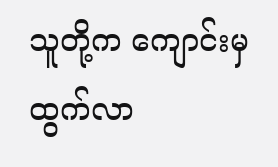သူတို့က ကျောင်းမှထွက်လာ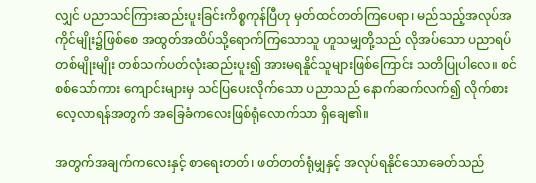လျှင် ပညာသင်ကြားဆည်းပူးခြင်းကိစ္စကုန်ပြီဟု မှတ်ထင်တတ်ကြပေရာ၊ မည်သည့်အလုပ်အကိုင်မျိုး၌ဖြစ်စေ အထွတ်အထိပ်သို့ရောက်ကြသောသူ ဟူသမျှတို့သည် လိုအပ်သော ပညာရပ်တစ်မျိုးမျိုး တစ်သက်ပတ်လုံးဆည်းပူး၍ အားမရနိူင်သူများဖြစ်ကြောင်း သတိပြုပါလေ။ စင်စစ်သော်ကား ကျောင်းများမှ သင်ပြပေးလိုက်သော ပညာသည် နောက်ဆက်လက်၍ လိုက်စားလေ့လာရန်အတွက် အခြေခံကလေးဖြစ်ရုံလောက်သာ ရှိချေ၏။

အတွက်အချက်ကလေးနှင့် စာရေးတတ်၊ ဖတ်တတ်ရုံမျှနှင့် အလုပ်ရနိုင်သောခေတ်သည်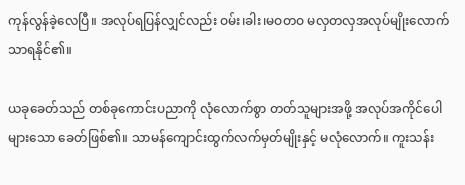ကုန်လွန်ခဲ့လေပြီ။ အလုပ်ရပြန်လျှင်လည်း ဝမ်း၊ခါး၊မဝတဝ မလှတလှအလုပ်မျိုးလောက်သာရနိုင်၏။

ယခုခေတ်သည် တစ်ခုကောင်းပညာကို လုံလောက်စွာ တတ်သူများအဖို့ အလုပ်အကိုင်ပေါများသော ခေတ်ဖြစ်၏။ သာမန်ကျောင်းထွက်လက်မှတ်မျိုးနှင့် မလုံလောက်။ ကူးသန်း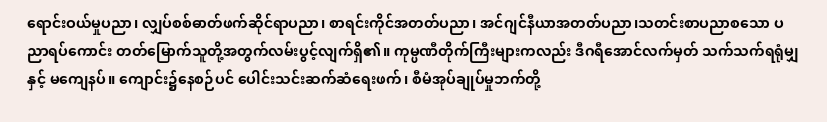ရောင်းဝယ်မှုပညာ၊ လျှပ်စစ်ဓာတ်ဖက်ဆိုင်ရာပညာ၊ စာရင်းကိုင်အတတ်ပညာ၊ အင်ဂျင်နီယာအတတ်ပညာ၊သတင်းစာပညာစသော ပညာရပ်ကောင်း တတ်မြောက်သူတို့အတွက်လမ်းပွင့်လျက်ရှိ၏။ ကုမ္ပဏီတိုက်ကြီးများကလည်း ဒီဂရီအောင်လက်မှတ် သက်သက်ရရုံမျှနှင့် မကျေနပ်။ ကျောင်း၌နေစဉ်ပင် ပေါင်းသင်းဆက်ဆံရေးဖက်၊ စီမံအုပ်ချုပ်မှုဘက်တို့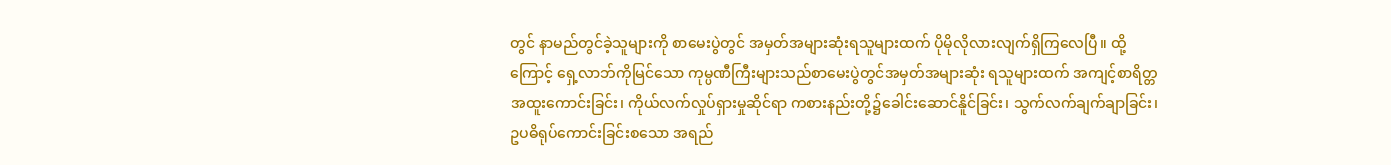တွင် နာမည်တွင်ခဲ့သူများကို စာမေးပွဲတွင် အမှတ်အများဆုံးရသူများထက် ပိုမိုလိုလားလျက်ရှိကြလေပြီ။ ထို့ကြောင့် ရှေ့လာဘ်ကိုမြင်သော ကုမ္ပဏီကြီးများသည်စာမေးပွဲတွင်အမှတ်အများဆုံး ရသူများထက် အကျင့်စာရိတ္တအထူးကောင်းခြင်း၊ ကိုယ်လက်လှုပ်ရှားမှုဆိုင်ရာ ကစားနည်းတို့၌ခေါင်းဆောင်နိူင်ခြင်း၊ သွက်လက်ချက်ချာခြင်း၊ ဥပဓိရုပ်ကောင်းခြင်းစသော အရည်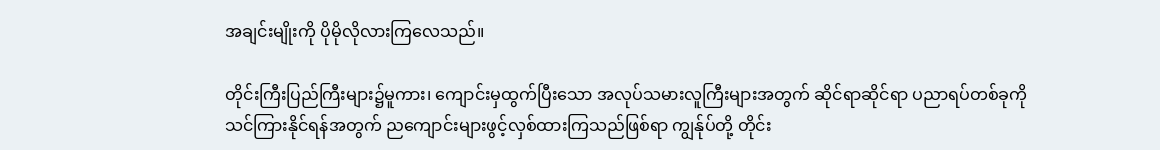အချင်းမျိုးကို ပိုမိုလိုလားကြလေသည်။

တိုင်းကြီးပြည်ကြီးများ၌မူကား၊ ကျောင်းမှထွက်ပြီးသော အလုပ်သမားလူကြီးများအတွက် ဆိုင်ရာဆိုင်ရာ ပညာရပ်တစ်ခုကို သင်ကြားနိုင်ရန်အတွက် ညကျောင်းများဖွင့်လှစ်ထားကြသည်ဖြစ်ရာ ကျွန်ုပ်တို့ တိုင်း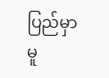ပြည်မှာမူ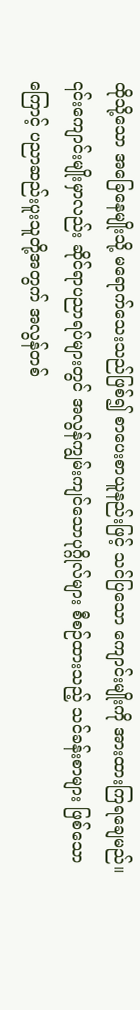ထိုသို့သော အခြေနေမျိုးသို့ မရောက်သေးသည်ဖြစ်၍ စာပေးစာယူနည်းဖြင့် သင်ပြသော ကျောင်းမျိုးကို အားထားကြရချေမည်။ ၎င်းကျောင်းမျိုးမှာလည်း ဆိုင်ရာပညာရပ်များတွင် အလွန်ကျွမ်းကျင်သောပုဂ္ဂိုလ်များ စီစဉ်ထားသည့် သင်ခန်းစာများ ဖြစ်သောကြောင့် ပညာဆည်းပူးသူတို့အတွက် အလွန်တစ်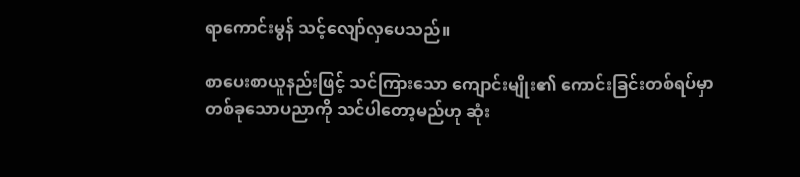ရာကောင်းမွန် သင့်လျော်လှပေသည်။

စာပေးစာယူနည်းဖြင့် သင်ကြားသော ကျောင်းမျိုး၏ ကောင်းခြင်းတစ်ရပ်မှာ တစ်ခုသောပညာကို သင်ပါတော့မည်ဟု ဆုံး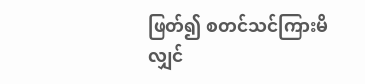ဖြတ်၍ စတင်သင်ကြားမိလျှင်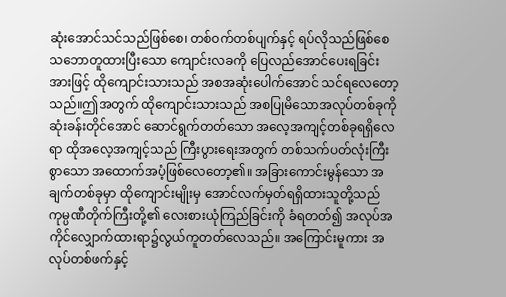ဆုံးအောင်သင်သည်ဖြစ်စေ၊ တစ်ဝက်တစ်ပျက်နှင့် ရပ်လိုသည်ဖြစ်စေ သဘောတူထားပြီးသော ကျောင်းလခကို ပြေလည်အောင်ပေးရခြင်း အားဖြင့် ထိုကျောင်းသားသည် အစအဆုံးပေါက်အောင် သင်ရလေတော့သည်။ဤအတွက် ထိုကျောင်းသားသည် အစပြုမိသောအလုပ်တစ်ခုကို ဆုံးခန်းတိုင်အောင် ဆောင်ရွက်တတ်သော အလေ့အကျင့်တစ်ခုရရှိလေရာ ထိုအလေ့အကျင့်သည် ကြီးပွားရေးအတွက် တစ်သက်ပတ်လုံးကြီးစွာသော အထောက်အပံ့ဖြစ်လေတော့၏။ အခြားကောင်းမွန်သော အချက်တစ်ခုမှာ ထိုကျောင်းမျိုးမှ အောင်လက်မှတ်ရရှိထားသူတို့သည် ကုမ္ပဏီတိုက်ကြီးတို့၏ လေးစားယုံကြည်ခြင်းကို ခံရတတ်၍ အလုပ်အကိုင်လျှောက်ထားရာ၌လွယ်ကူတတ်လေသည်။ အကြောင်းမူကား အလုပ်တစ်ဖက်နှင့်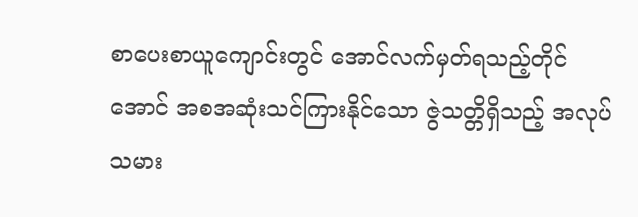စာပေးစာယူကျောင်းတွင် အောင်လက်မှတ်ရသည့်တိုင်အောင် အစအဆုံးသင်ကြားနိုင်သော ဇွဲသတ္တိရှိသည့် အလုပ်သမား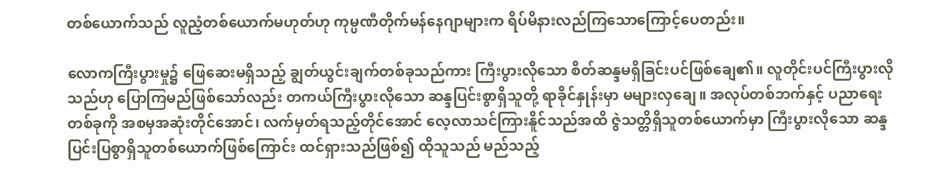တစ်ယောက်သည် လူညံ့တစ်ယောက်မဟုတ်ဟု ကုမ္ပဏီတိုက်မန်နေဂျာများက ရိပ်မိနားလည်ကြသောကြောင့်ပေတည်း။

လောကကြီးပွားမှု၌ ဖြေဆေးမရှိသည့် ချွတ်ယွင်းချက်တစ်ခုသည်ကား ကြီးပွားလိုသော စိတ်ဆန္ဒမရှိခြင်းပင်ဖြစ်ချေ၏။ လူတိုင်းပင်ကြီးပွားလိုသည်ဟု ပြောကြမည်ဖြစ်သော်လည်း တကယ်ကြီးပွားလိုသော ဆန္ဒပြင်းစွာရှိသူတို့ ရာခိုင်နှုန်းမှာ မများလှချေ။ အလုပ်တစ်ဘက်နှင့် ပညာရေးတစ်ခုကို အစမှအဆုံးတိုင်အောင်၊ လက်မှတ်ရသည့်တိုင်အောင် လေ့လာသင်ကြားနိူင်သည်အထိ ဇွဲသတ္တိရှိသူတစ်ယောက်မှာ ကြီးပွားလိုသော ဆန္ဒပြင်းပြစွာရှိသူတစ်ယောက်ဖြစ်ကြောင်း ထင်ရှားသည်ဖြစ်၍ ထိုသူသည် မည်သည့်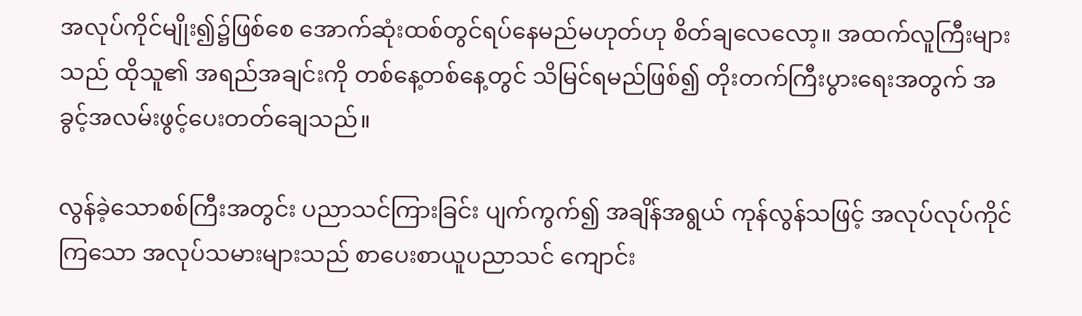အလုပ်ကိုင်မျိုး၍၌ဖြစ်စေ အောက်ဆုံးထစ်တွင်ရပ်နေမည်မဟုတ်ဟု စိတ်ချလေလော့။ အထက်လူကြီးများသည် ထိုသူ၏ အရည်အချင်းကို တစ်နေ့တစ်နေ့တွင် သိမြင်ရမည်ဖြစ်၍ တိုးတက်ကြီးပွားရေးအတွက် အခွင့်အလမ်းဖွင့်ပေးတတ်ချေသည်။

လွန်ခဲ့သောစစ်ကြီးအတွင်း ပညာသင်ကြားခြင်း ပျက်ကွက်၍ အချိန်အရွယ် ကုန်လွန်သဖြင့် အလုပ်လုပ်ကိုင်ကြသော အလုပ်သမားများသည် စာပေးစာယူပညာသင် ကျောင်း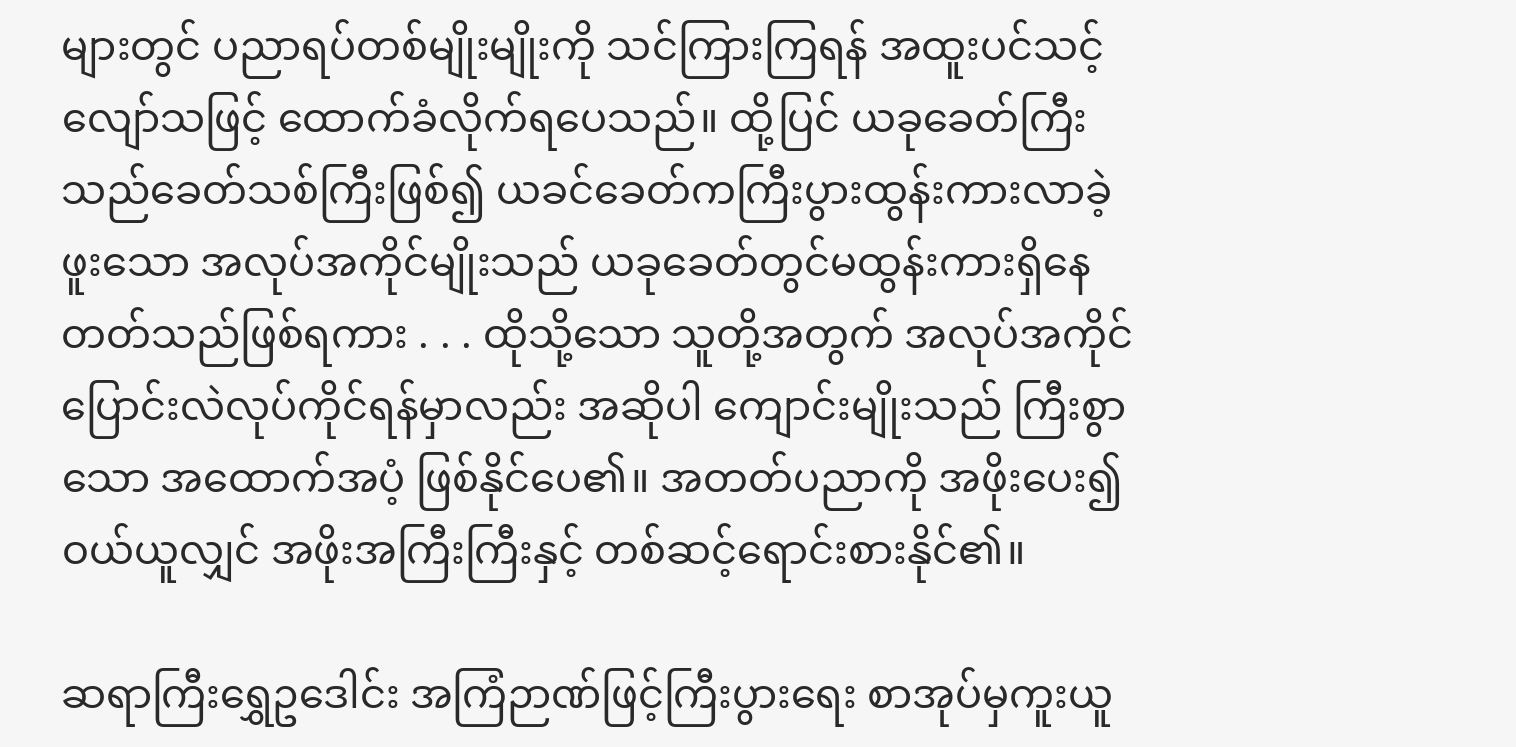များတွင် ပညာရပ်တစ်မျိုးမျိုးကို သင်ကြားကြရန် အထူးပင်သင့်လျော်သဖြင့် ထောက်ခံလိုက်ရပေသည်။ ထို့ပြင် ယခုခေတ်ကြီးသည်ခေတ်သစ်ကြီးဖြစ်၍ ယခင်ခေတ်ကကြီးပွားထွန်းကားလာခဲ့ဖူးသော အလုပ်အကိုင်မျိုးသည် ယခုခေတ်တွင်မထွန်းကားရှိနေတတ်သည်ဖြစ်ရကား . . . ထိုသို့သော သူတို့အတွက် အလုပ်အကိုင်ပြောင်းလဲလုပ်ကိုင်ရန်မှာလည်း အဆိုပါ ကျောင်းမျိုးသည် ကြီးစွာသော အထောက်အပံ့ ဖြစ်နိုင်ပေ၏။ အတတ်ပညာကို အဖိုးပေး၍ ဝယ်ယူလျှင် အဖိုးအကြီးကြီးနှင့် တစ်ဆင့်ရောင်းစားနိုင်၏။

ဆရာကြီးရွှေဥဒေါင်း အကြံဉာဏ်ဖြင့်ကြီးပွားရေး စာအုပ်မှကူးယူ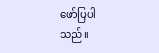ဖော်ပြပါသည်။